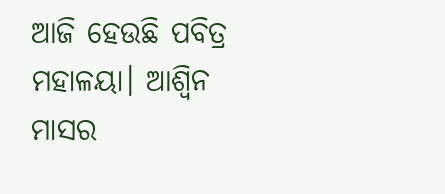ଆଜି ହେଉଛି ପବିତ୍ର ମହାଳୟା। ଆଶ୍ୱିନ ମାସର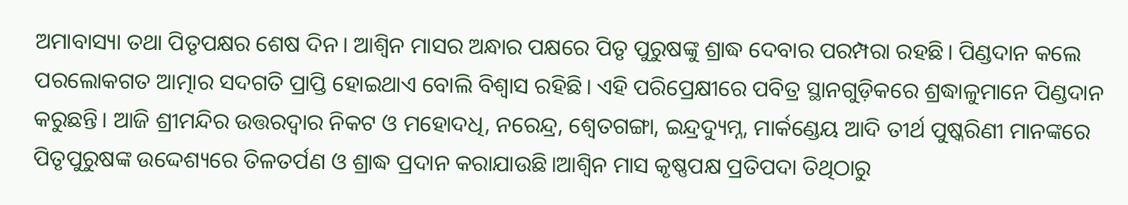ଅମାବାସ୍ୟା ତଥା ପିତୃପକ୍ଷର ଶେଷ ଦିନ। ଆଶ୍ୱିନ ମାସର ଅନ୍ଧାର ପକ୍ଷରେ ପିତୃ ପୁରୁଷଙ୍କୁ ଶ୍ରାଦ୍ଧ ଦେବାର ପରମ୍ପରା ରହଛି। ପିଣ୍ଡଦାନ କଲେ ପରଲୋକଗତ ଆତ୍ମାର ସଦଗତି ପ୍ରାପ୍ତି ହୋଇଥାଏ ବୋଲି ବିଶ୍ୱାସ ରହିଛି। ଏହି ପରିପ୍ରେକ୍ଷୀରେ ପବିତ୍ର ସ୍ଥାନଗୁଡ଼ିକରେ ଶ୍ରଦ୍ଧାଳୁମାନେ ପିଣ୍ଡଦାନ କରୁଛନ୍ତି। ଆଜି ଶ୍ରୀମନ୍ଦିର ଉତ୍ତରଦ୍ୱାର ନିକଟ ଓ ମହୋଦଧି, ନରେନ୍ଦ୍ର, ଶ୍ୱେତଗଙ୍ଗା, ଇନ୍ଦ୍ରଦ୍ୟୁମ୍ନ, ମାର୍କଣ୍ଡେୟ ଆଦି ତୀର୍ଥ ପୁଷ୍କରିଣୀ ମାନଙ୍କରେ ପିତୃପୁରୁଷଙ୍କ ଉଦ୍ଦେଶ୍ୟରେ ତିଳତର୍ପଣ ଓ ଶ୍ରାଦ୍ଧ ପ୍ରଦାନ କରାଯାଉଛି।ଆଶ୍ୱିନ ମାସ କୃଷ୍ଣପକ୍ଷ ପ୍ରତିପଦା ତିଥିଠାରୁ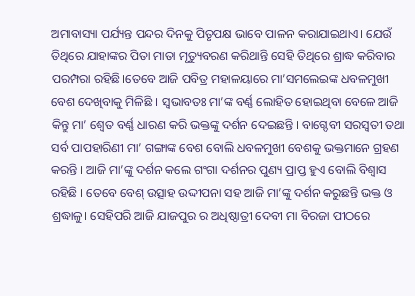ଅମାବାସ୍ୟା ପର୍ଯ୍ୟନ୍ତ ପନ୍ଦର ଦିନକୁ ପିତୃପକ୍ଷ ଭାବେ ପାଳନ କରାଯାଇଥାଏ। ଯେଉଁ ତିଥିରେ ଯାହାଙ୍କର ପିତା ମାତା ମୃତ୍ୟୁବରଣ କରିଥାନ୍ତି ସେହି ତିଥିରେ ଶ୍ରାଦ୍ଧ କରିବାର ପରମ୍ପରା ରହିଛି।ତେବେ ଆଜି ପବିତ୍ର ମହାଳୟାରେ ମା’ସମଲେଇଙ୍କ ଧବଳମୁଖୀ ବେଶ ଦେଖିବାକୁ ମିଳିଛି । ସ୍ୱଭାବତଃ ମା’ଙ୍କ ବର୍ଣ୍ଣ ଲୋହିତ ହୋଇଥିବା ବେଳେ ଆଜି କିନ୍ତୁ ମା’ ଶ୍ୱେତ ବର୍ଣ୍ଣ ଧାରଣ କରି ଭକ୍ତଙ୍କୁ ଦର୍ଶନ ଦେଇଛନ୍ତି । ବାଗ୍ଦେବୀ ସରସ୍ୱତୀ ତଥା ସର୍ବ ପାପହାରିଣୀ ମା’ ଗଙ୍ଗାଙ୍କ ବେଶ ବୋଲି ଧବଳମୁଖୀ ବେଶକୁ ଭକ୍ତମାନେ ଗ୍ରହଣ କରନ୍ତି । ଆଜି ମା’ଙ୍କୁ ଦର୍ଶନ କଲେ ଗଂଗା ଦର୍ଶନର ପୁଣ୍ୟ ପ୍ରାପ୍ତ ହୁଏ ବୋଲି ବିଶ୍ୱାସ ରହିଛି । ତେବେ ବେଶ୍ ଉତ୍ସାହ ଉଦ୍ଦୀପନା ସହ ଆଜି ମା’ଙ୍କୁ ଦର୍ଶନ କରୁଛନ୍ତି ଭକ୍ତ ଓ ଶ୍ରଦ୍ଧାଳୁ। ସେହିପରି ଆଜି ଯାଜପୁର ର ଅଧିଷ୍ଠାତ୍ରୀ ଦେବୀ ମା ବିରଜା ପୀଠରେ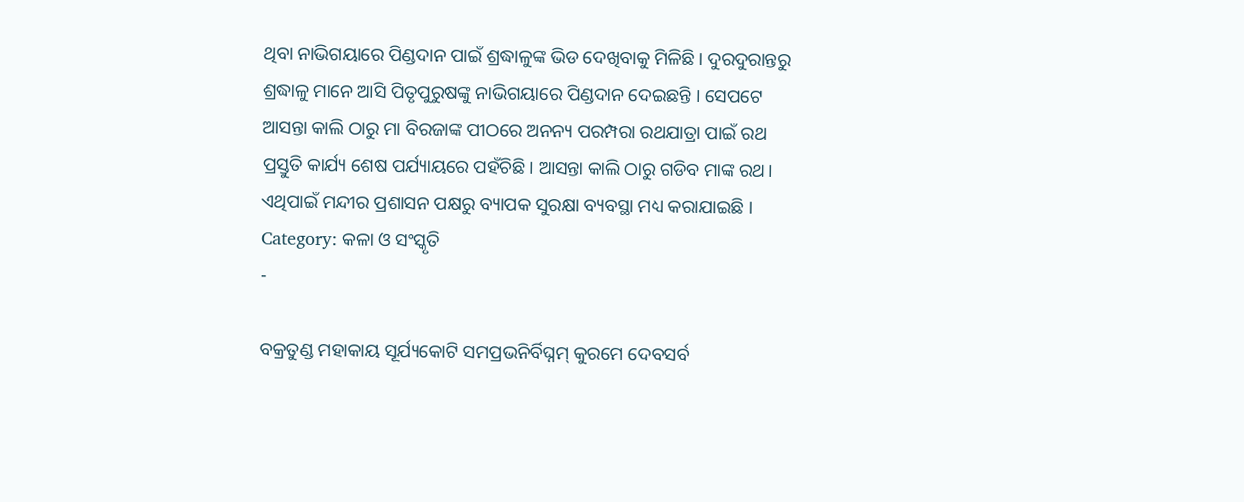ଥିବା ନାଭିଗୟାରେ ପିଣ୍ଡଦାନ ପାଇଁ ଶ୍ରଦ୍ଧାଳୁଙ୍କ ଭିଡ ଦେଖିବାକୁ ମିଳିଛି। ଦୁରଦୁରାନ୍ତରୁ ଶ୍ରଦ୍ଧାଳୁ ମାନେ ଆସି ପିତୃପୁରୁଷଙ୍କୁ ନାଭିଗୟାରେ ପିଣ୍ଡଦାନ ଦେଇଛନ୍ତି । ସେପଟେ ଆସନ୍ତା କାଲି ଠାରୁ ମା ବିରଜାଙ୍କ ପୀଠରେ ଅନନ୍ୟ ପରମ୍ପରା ରଥଯାତ୍ରା ପାଇଁ ରଥ ପ୍ରସ୍ତୁତି କାର୍ଯ୍ୟ ଶେଷ ପର୍ଯ୍ୟାୟରେ ପହଁଚିଛି। ଆସନ୍ତା କାଲି ଠାରୁ ଗଡିବ ମାଙ୍କ ରଥ। ଏଥିପାଇଁ ମନ୍ଦୀର ପ୍ରଶାସନ ପକ୍ଷରୁ ବ୍ୟାପକ ସୁରକ୍ଷା ବ୍ୟବସ୍ଥା ମଧ୍ୟ କରାଯାଇଛି ।
Category: କଳା ଓ ସଂସ୍କୃତି
-

ବକ୍ରତୁଣ୍ଡ ମହାକାୟ ସୂର୍ଯ୍ୟକୋଟି ସମପ୍ରଭନିର୍ବିଘ୍ନମ୍ କୁରମେ ଦେବସର୍ବ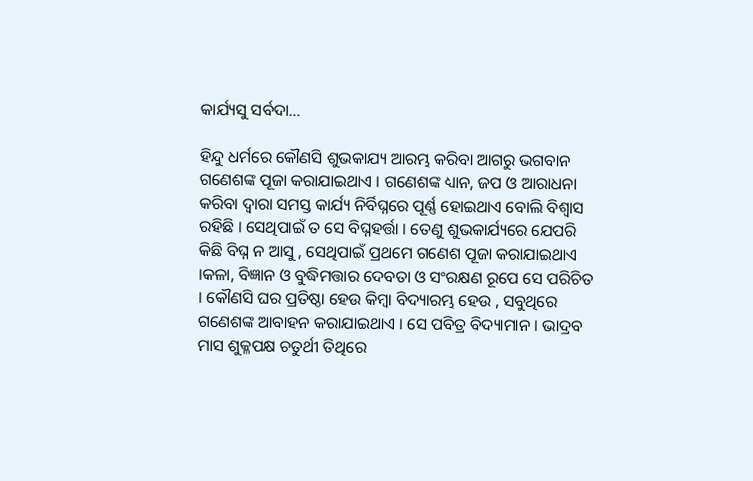କାର୍ଯ୍ୟସୁ ସର୍ବଦା…

ହିନ୍ଦୁ ଧର୍ମରେ କୌଣସି ଶୁଭକାଯ୍ୟ ଆରମ୍ଭ କରିବା ଆଗରୁ ଭଗବାନ ଗଣେଶଙ୍କ ପୂଜା କରାଯାଇଥାଏ । ଗଣେଶଙ୍କ ଧ୍ୟାନ, ଜପ ଓ ଆରାଧନା କରିବା ଦ୍ୱାରା ସମସ୍ତ କାର୍ଯ୍ୟ ନିର୍ବିଘ୍ନରେ ପୂର୍ଣ୍ଣ ହୋଇଥାଏ ବୋଲି ବିଶ୍ୱାସ ରହିଛି । ସେଥିପାଇଁ ତ ସେ ବିଘ୍ନହର୍ତ୍ତା । ତେଣୁ ଶୁଭକାର୍ଯ୍ୟରେ ଯେପରି କିଛି ବିଘ୍ନ ନ ଆସୁ , ସେଥିପାଇଁ ପ୍ରଥମେ ଗଣେଶ ପୂଜା କରାଯାଇଥାଏ ।କଳା, ବିଜ୍ଞାନ ଓ ବୁଦ୍ଧିମତ୍ତାର ଦେବତା ଓ ସଂରକ୍ଷଣ ରୂପେ ସେ ପରିଚିତ । କୌଣସି ଘର ପ୍ରତିଷ୍ଠା ହେଉ କିମ୍ବା ବିଦ୍ୟାରମ୍ଭ ହେଉ , ସବୁଥିରେ ଗଣେଶଙ୍କ ଆବାହନ କରାଯାଇଥାଏ । ସେ ପବିତ୍ର ବିଦ୍ୟାମାନ । ଭାଦ୍ରବ ମାସ ଶୁକ୍ଳପକ୍ଷ ଚତୁର୍ଥୀ ତିଥିରେ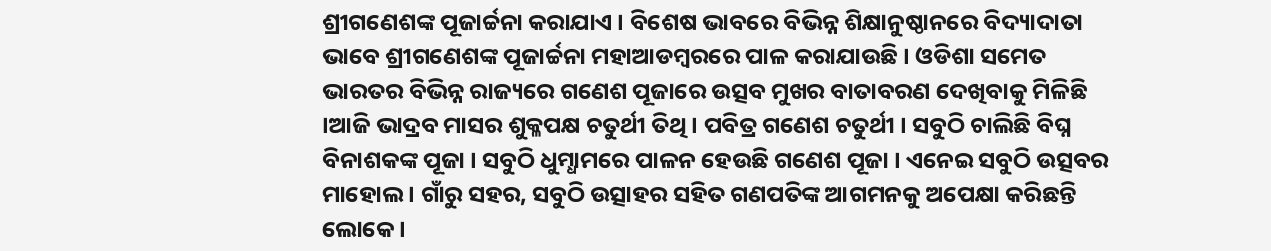ଶ୍ରୀଗଣେଶଙ୍କ ପୂଜାର୍ଚ୍ଚନା କରାଯାଏ । ବିଶେଷ ଭାବରେ ବିଭିନ୍ନ ଶିକ୍ଷାନୁଷ୍ଠାନରେ ବିଦ୍ୟାଦାତା ଭାବେ ଶ୍ରୀଗଣେଶଙ୍କ ପୂଜାର୍ଚ୍ଚନା ମହାଆଡମ୍ବରରେ ପାଳ କରାଯାଉଛି । ଓଡିଶା ସମେତ ଭାରତର ବିଭିନ୍ନ ରାଜ୍ୟରେ ଗଣେଶ ପୂଜାରେ ଉତ୍ସବ ମୁଖର ବାତାବରଣ ଦେଖିବାକୁ ମିଳିଛି ।ଆଜି ଭାଦ୍ରବ ମାସର ଶୁକ୍ଳପକ୍ଷ ଚତୁର୍ଥୀ ତିଥି । ପବିତ୍ର ଗଣେଶ ଚତୁର୍ଥୀ । ସବୁଠି ଚାଲିଛି ବିଘ୍ନ ବିନାଶକଙ୍କ ପୂଜା । ସବୁଠି ଧୁମ୍ଧାମରେ ପାଳନ ହେଉଛି ଗଣେଶ ପୂଜା । ଏନେଇ ସବୁଠି ଉତ୍ସବର ମାହୋଲ । ଗାଁରୁ ସହର, ସବୁଠି ଉତ୍ସାହର ସହିତ ଗଣପତିଙ୍କ ଆଗମନକୁ ଅପେକ୍ଷା କରିଛନ୍ତି ଲୋକେ ।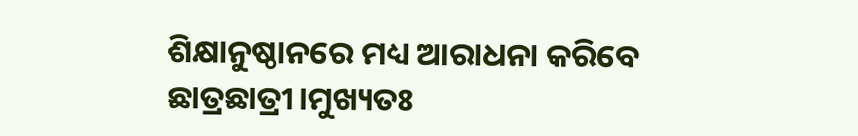ଶିକ୍ଷାନୁଷ୍ଠାନରେ ମଧ୍ୟ ଆରାଧନା କରିବେ ଛାତ୍ରଛାତ୍ରୀ।ମୁଖ୍ୟତଃ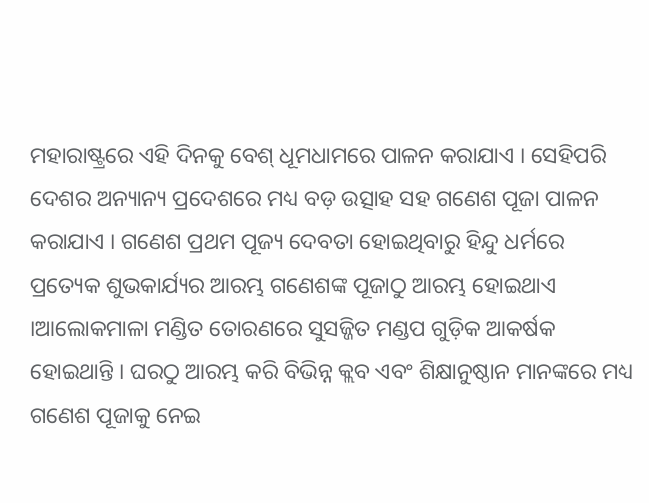ମହାରାଷ୍ଟ୍ରରେ ଏହି ଦିନକୁ ବେଶ୍ ଧୂମଧାମରେ ପାଳନ କରାଯାଏ । ସେହିପରି ଦେଶର ଅନ୍ୟାନ୍ୟ ପ୍ରଦେଶରେ ମଧ୍ୟ ବଡ଼ ଉତ୍ସାହ ସହ ଗଣେଶ ପୂଜା ପାଳନ କରାଯାଏ । ଗଣେଶ ପ୍ରଥମ ପୂଜ୍ୟ ଦେବତା ହୋଇଥିବାରୁ ହିନ୍ଦୁ ଧର୍ମରେ ପ୍ରତ୍ୟେକ ଶୁଭକାର୍ଯ୍ୟର ଆରମ୍ଭ ଗଣେଶଙ୍କ ପୂଜାଠୁ ଆରମ୍ଭ ହୋଇଥାଏ ।ଆଲୋକମାଳା ମଣ୍ଡିତ ତୋରଣରେ ସୁସଜ୍ଜିତ ମଣ୍ଡପ ଗୁଡ଼ିକ ଆକର୍ଷକ ହୋଇଥାନ୍ତି । ଘରଠୁ ଆରମ୍ଭ କରି ବିଭିନ୍ନ କ୍ଲବ ଏବଂ ଶିକ୍ଷାନୁଷ୍ଠାନ ମାନଙ୍କରେ ମଧ୍ୟ ଗଣେଶ ପୂଜାକୁ ନେଇ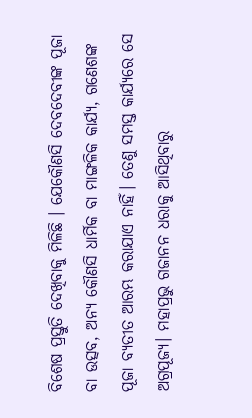ବିଶେଷ ପ୍ରସ୍ତୁତି ଦେଖିବାକୁ ମିଳିଛି । ଯେକୌଣସି ଦେବଦେବୀଙ୍କ ପୂଜା ବା ଉତ୍ସବ, ଅନ୍ୟ କୌଣସି ଧାର୍ମିକ ବା ମାଙ୍ଗଳିକ କାର୍ଯ୍ୟ, ଗଣେଶଙ୍କ ପୂଜା ବ୍ୟତୀତ ଆରମ୍ଭ କରାଯାଏ ନାହିଁ। ତେଣୁ ସମସ୍ତ କାର୍ଯ୍ୟରେ ସେ ଅଗ୍ରପୂଜ୍ୟ। ମହାପ୍ରଭୁ ଗଜାନନ ଧରାକୁ ଆସିଥିବାରୁ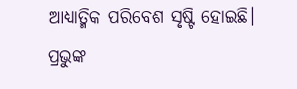ଆଧ୍ୟାତ୍ମିକ ପରିବେଶ ସୃଷ୍ଟି ହୋଇଛି। ପ୍ରଭୁଙ୍କ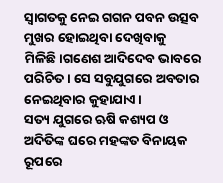ସ୍ବାଗତକୁ ନେଇ ଗଗନ ପବନ ଉତ୍ସବ ମୁଖର ହୋଇଥିବା ଦେଖିବାକୁ ମିଳିଛି।ଗଣେଶ ଆଦିଦେବ ଭାବରେ ପରିଚିତ । ସେ ସବୁଯୁଗରେ ଅବତାର ନେଇଥିବାର କୁହାଯାଏ ।
ସତ୍ୟ ଯୁଗରେ ଋଷି କଶ୍ୟପ ଓ ଅଦିତିଙ୍କ ଘରେ ମହଙ୍କତ ବିନାୟକ ରୂପରେ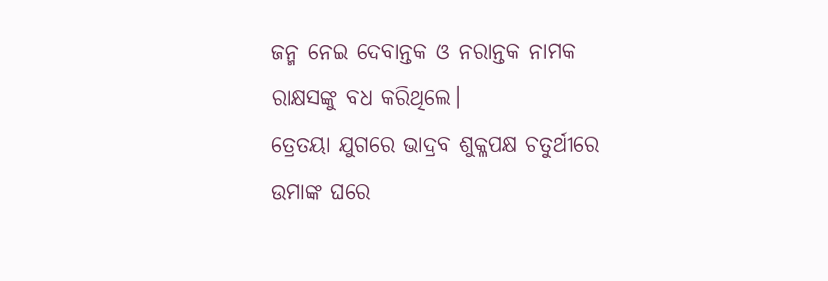ଜନ୍ମ ନେଇ ଦେବାନ୍ତକ ଓ ନରାନ୍ତକ ନାମକ ରାକ୍ଷସଙ୍କୁ ବଧ କରିଥିଲେ।
ତ୍ରେତୟା ଯୁଗରେ ଭାଦ୍ରବ ଶୁକ୍ଳପକ୍ଷ ଚତୁର୍ଥୀରେ ଉମାଙ୍କ ଘରେ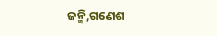ଜନ୍ମି,ଗଣେଶ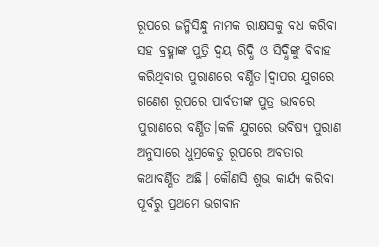ରୂପରେ ଜନ୍ମିସିନ୍ଧୁ ନାମକ ରାକ୍ଷସକୁ ବଧ କରିବା ସହ ବ୍ରହ୍ମାଙ୍କ ପୁତ୍ରି ଦ୍ୱୟ ରିଦ୍ଧି ଓ ସିଦ୍ଧିଙ୍କୁ ବିବାହ କରିଥିବାର ପୁରାଣରେ ବର୍ଣ୍ଣିତ।ଦ୍ୱାପର ଯୁଗରେ ଗଣେଶ ରୂପରେ ପାର୍ବତୀଙ୍କ ପୁତ୍ର ଭାବରେ ପୁରାଣରେ ବର୍ଣ୍ଣିତ।କଳି ଯୁଗରେ ଭବିଷ୍ୟ ପୁରାଣ ଅନୁସାରେ ଧୁମ୍ରକେତୁ ରୂପରେ ଅବତାର କଥାବର୍ଣ୍ଣିତ ଅଛି। କୌଣସି ଶୁଭ କାର୍ଯ୍ୟ କରିବା ପୂର୍ବରୁ ପ୍ରଥମେ ଭଗବାନ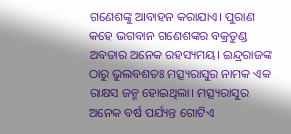ଗଣେଶଙ୍କୁ ଆବାହନ କରାଯାଏ। ପୁରାଣ କହେ ଭଗବାନ ଗଣେଶଙ୍କର ବକ୍ରତୁଣ୍ଡ ଅବତାର ଅନେକ ରହସ୍ୟମୟ। ଇନ୍ଦ୍ରରାଜଙ୍କ ଠାରୁ ଭୁଲବଶତଃ ମତ୍ସ୍ୟରାସୁର ନାମକ ଏକ ରାକ୍ଷସ ଜନ୍ମ ହୋଇଥିଲା। ମତ୍ସ୍ୟରାସୁର ଅନେକ ବର୍ଷ ପର୍ଯ୍ୟନ୍ତ ଗୋଟିଏ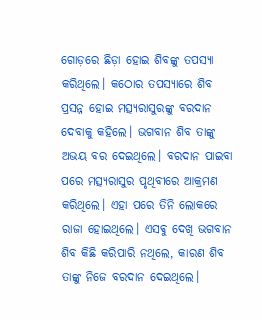ଗୋଡ଼ରେ ଛିଡ଼ା ହୋଇ ଶିବଙ୍କୁ ତପସ୍ୟା କରିଥିଲେ। କଠୋର ତପସ୍ୟାରେ ଶିବ ପ୍ରସନ୍ନ ହୋଇ ମତ୍ସ୍ୟରାସୁରଙ୍କୁ ବରଦାନ ଦେବାକୁ କହିଲେ। ଭଗବାନ ଶିବ ତାଙ୍କୁ ଅଭୟ ବର ଦେଇଥିଲେ। ବରଦାନ ପାଇବା ପରେ ମତ୍ସ୍ୟରାସୁର ପୃଥିବୀରେ ଆକ୍ରମଣ କରିଥିଲେ। ଏହା ପରେ ତିନି ଲୋକରେ ରାଜା ହୋଇଥିଲେ। ଏସଵୁ ଦେଖି ଭଗବାନ ଶିବ କିଛି କରିପାରି ନଥିଲେ, କାରଣ ଶିବ ତାଙ୍କୁ ନିଜେ ବରଦାନ ଦେଇଥିଲେ।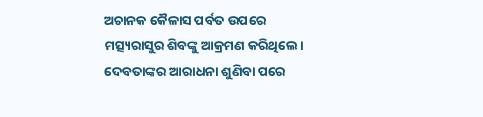ଅଚାନକ କୈଳାସ ପର୍ବତ ଉପରେ ମତ୍ସ୍ୟରାସୁର ଶିବଙ୍କୁ ଆକ୍ରମଣ କରିଥିଲେ। ଦେବତାଙ୍କର ଆରାଧନା ଶୁଣିବା ପରେ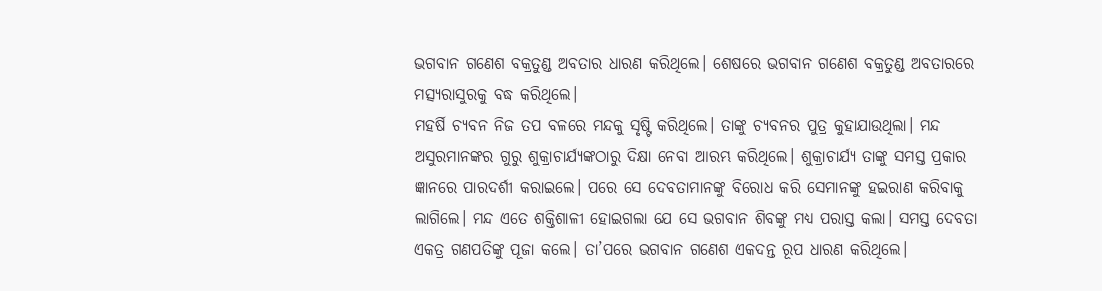ଭଗବାନ ଗଣେଶ ବକ୍ରତୁଣ୍ଡ ଅବତାର ଧାରଣ କରିଥିଲେ। ଶେଷରେ ଭଗବାନ ଗଣେଶ ବକ୍ରତୁଣ୍ଡ ଅବତାରରେ ମତ୍ସ୍ୟରାସୁରକୁ ବଦ୍ଧ କରିଥିଲେ।
ମହର୍ଷି ଚ୍ୟବନ ନିଜ ତପ ବଳରେ ମନ୍ଦକୁ ସୃଷ୍ଟି କରିଥିଲେ। ତାଙ୍କୁ ଚ୍ୟବନର ପୁତ୍ର କୁହାଯାଉଥିଲା। ମନ୍ଦ ଅସୁରମାନଙ୍କର ଗୁରୁ ଶୁକ୍ରାଚାର୍ଯ୍ୟଙ୍କଠାରୁ ଦିକ୍ଷା ନେବା ଆରମ୍ଭ କରିଥିଲେ। ଶୁକ୍ରାଚାର୍ଯ୍ୟ ତାଙ୍କୁ ସମସ୍ତ ପ୍ରକାର ଜ୍ଞାନରେ ପାରଦର୍ଶୀ କରାଇଲେ। ପରେ ସେ ଦେବତାମାନଙ୍କୁ ବିରୋଧ କରି ସେମାନଙ୍କୁ ହଇରାଣ କରିବାକୁ ଲାଗିଲେ। ମନ୍ଦ ଏତେ ଶକ୍ତିଶାଳୀ ହୋଇଗଲା ଯେ ସେ ଭଗବାନ ଶିବଙ୍କୁ ମଧ୍ୟ ପରାସ୍ତ କଲା। ସମସ୍ତ ଦେବତା ଏକତ୍ର ଗଣପତିଙ୍କୁ ପୂଜା କଲେ। ତା’ପରେ ଭଗବାନ ଗଣେଶ ଏକଦନ୍ତ ରୂପ ଧାରଣ କରିଥିଲେ।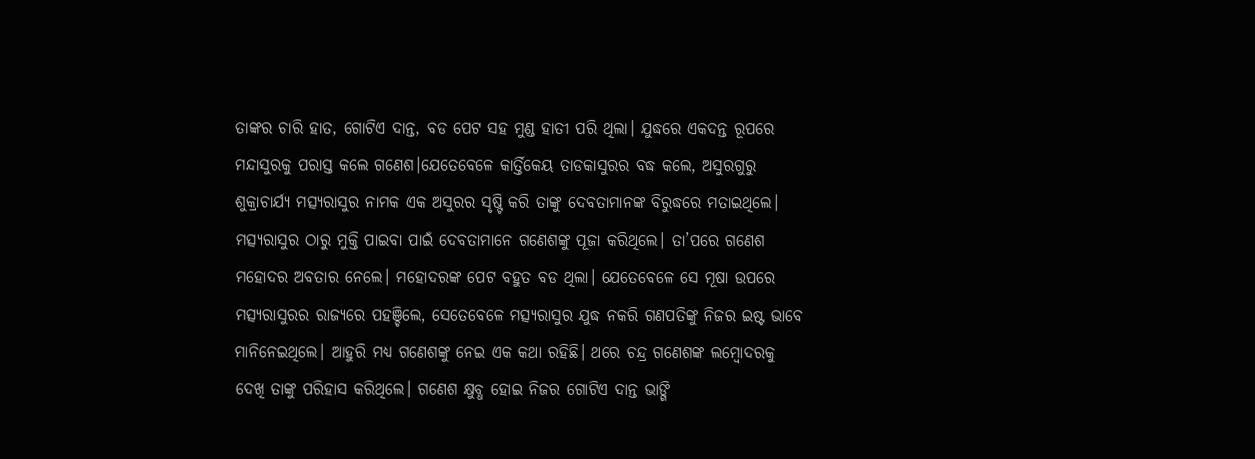ତାଙ୍କର ଚାରି ହାତ, ଗୋଟିଏ ଦାନ୍ତ, ବଡ ପେଟ ସହ ମୁଣ୍ଡ ହାତୀ ପରି ଥିଲା। ଯୁଦ୍ଧରେ ଏକଦନ୍ତ ରୂପରେ ମନ୍ଦାସୁରକୁ ପରାସ୍ତ କଲେ ଗଣେଶ।ଯେତେବେଳେ କାର୍ତ୍ତିକେୟ ତାଡକାସୁରର ବଦ୍ଧ କଲେ, ଅସୁରଗୁରୁ ଶୁକ୍ରାଚାର୍ଯ୍ୟ ମତ୍ସ୍ୟରାସୁର ନାମକ ଏକ ଅସୁରର ସୃଷ୍ଟି କରି ତାଙ୍କୁ ଦେବତାମାନଙ୍କ ବିରୁଦ୍ଧରେ ମତାଇଥିଲେ। ମତ୍ସ୍ୟରାସୁର ଠାରୁ ମୁକ୍ତି ପାଇବା ପାଇଁ ଦେବତାମାନେ ଗଣେଶଙ୍କୁ ପୂଜା କରିଥିଲେ। ତା’ପରେ ଗଣେଶ ମହୋଦର ଅବତାର ନେଲେ। ମହୋଦରଙ୍କ ପେଟ ବହୁତ ବଡ ଥିଲା। ଯେତେବେଳେ ସେ ମୂଷା ଉପରେ ମତ୍ସ୍ୟରାସୁରର ରାଜ୍ୟରେ ପହଞ୍ଚିଲେ, ସେତେବେଳେ ମତ୍ସ୍ୟରାସୁର ଯୁଦ୍ଧ ନକରି ଗଣପତିଙ୍କୁ ନିଜର ଇଷ୍ଟ ଭାବେ ମାନିନେଇଥିଲେ। ଆହୁରି ମଧ୍ୟ ଗଣେଶଙ୍କୁ ନେଇ ଏକ କଥା ରହିଛି। ଥରେ ଚନ୍ଦ୍ର ଗଣେଶଙ୍କ ଲମ୍ବୋଦରକୁ ଦେଖି ତାଙ୍କୁ ପରିହାସ କରିଥିଲେ। ଗଣେଶ କ୍ଷୁବ୍ଧ ହୋଇ ନିଜର ଗୋଟିଏ ଦାନ୍ତ ଭାଙ୍ଗି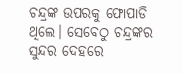ଚନ୍ଦ୍ରଙ୍କ ଉପରକୁ ଫୋପାଡି ଥିଲେ। ସେବେଠୁ ଚନ୍ଦ୍ରଙ୍କର ସୁନ୍ଦର ଦେହରେ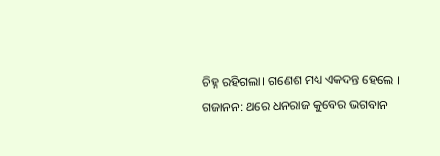ଚିହ୍ନ ରହିଗଲା। ଗଣେଶ ମଧ୍ୟ ଏକଦନ୍ତ ହେଲେ ।
ଗଜାନନ: ଥରେ ଧନରାଜ କୁବେର ଭଗବାନ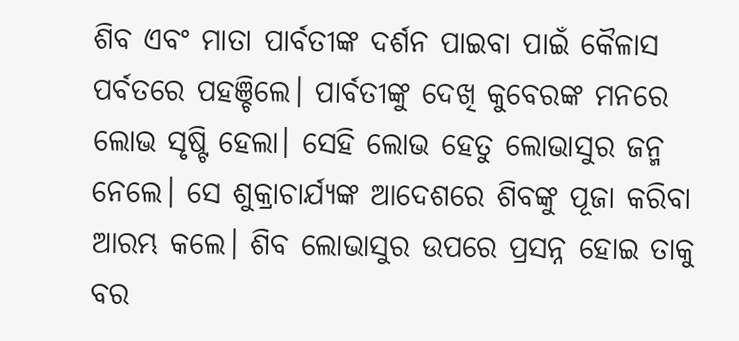ଶିବ ଏବଂ ମାତା ପାର୍ବତୀଙ୍କ ଦର୍ଶନ ପାଇବା ପାଇଁ କୈଳାସ ପର୍ବତରେ ପହଞ୍ଚିଲେ। ପାର୍ବତୀଙ୍କୁ ଦେଖି କୁବେରଙ୍କ ମନରେ ଲୋଭ ସୃଷ୍ଟି ହେଲା। ସେହି ଲୋଭ ହେତୁ ଲୋଭାସୁର ଜନ୍ମ ନେଲେ। ସେ ଶୁକ୍ରାଚାର୍ଯ୍ୟଙ୍କ ଆଦେଶରେ ଶିବଙ୍କୁ ପୂଜା କରିବା ଆରମ୍ଭ କଲେ। ଶିବ ଲୋଭାସୁର ଉପରେ ପ୍ରସନ୍ନ ହୋଇ ତାକୁ ବର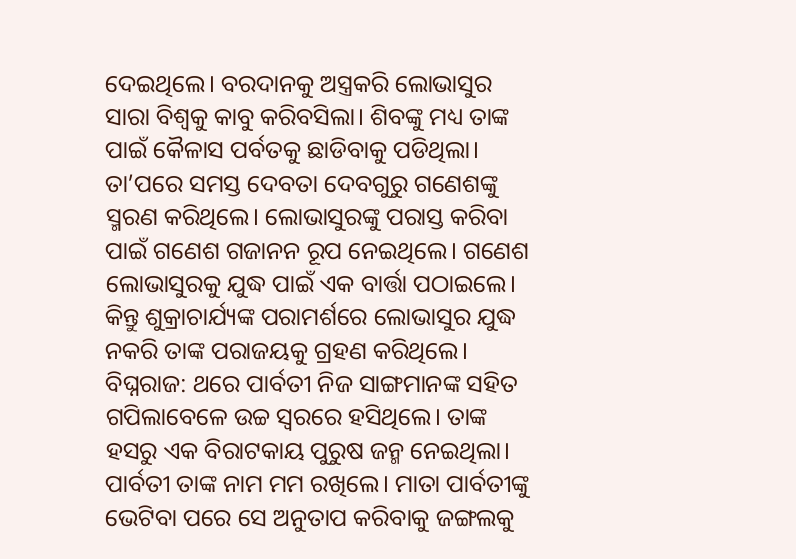ଦେଇଥିଲେ। ବରଦାନକୁ ଅସ୍ତ୍ରକରି ଲୋଭାସୁର ସାରା ବିଶ୍ଵକୁ କାବୁ କରିବସିଲା। ଶିବଙ୍କୁ ମଧ୍ୟ ତାଙ୍କ ପାଇଁ କୈଳାସ ପର୍ବତକୁ ଛାଡିବାକୁ ପଡିଥିଲା। ତା’ପରେ ସମସ୍ତ ଦେବତା ଦେବଗୁରୁ ଗଣେଶଙ୍କୁ ସ୍ମରଣ କରିଥିଲେ। ଲୋଭାସୁରଙ୍କୁ ପରାସ୍ତ କରିବା ପାଇଁ ଗଣେଶ ଗଜାନନ ରୂପ ନେଇଥିଲେ। ଗଣେଶ ଲୋଭାସୁରକୁ ଯୁଦ୍ଧ ପାଇଁ ଏକ ବାର୍ତ୍ତା ପଠାଇଲେ। କିନ୍ତୁ ଶୁକ୍ରାଚାର୍ଯ୍ୟଙ୍କ ପରାମର୍ଶରେ ଲୋଭାସୁର ଯୁଦ୍ଧ ନକରି ତାଙ୍କ ପରାଜୟକୁ ଗ୍ରହଣ କରିଥିଲେ।
ବିଘ୍ନରାଜ: ଥରେ ପାର୍ବତୀ ନିଜ ସାଙ୍ଗମାନଙ୍କ ସହିତ ଗପିଲାବେଳେ ଉଚ୍ଚ ସ୍ୱରରେ ହସିଥିଲେ। ତାଙ୍କ ହସରୁ ଏକ ବିରାଟକାୟ ପୁରୁଷ ଜନ୍ମ ନେଇଥିଲା। ପାର୍ବତୀ ତାଙ୍କ ନାମ ମମ ରଖିଲେ। ମାତା ପାର୍ବତୀଙ୍କୁ ଭେଟିବା ପରେ ସେ ଅନୁତାପ କରିବାକୁ ଜଙ୍ଗଲକୁ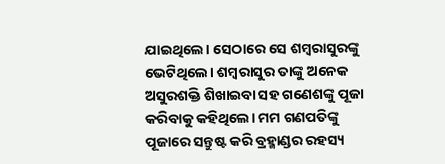ଯାଇଥିଲେ। ସେଠାରେ ସେ ଶମ୍ବରାସୁରଙ୍କୁ ଭେଟିଥିଲେ। ଶମ୍ବରାସୁର ତାଙ୍କୁ ଅନେକ ଅସୁରଶକ୍ତି ଶିଖାଇବା ସହ ଗଣେଶଙ୍କୁ ପୂଜା କରିବାକୁ କହିଥିଲେ। ମମ ଗଣପତିଙ୍କୁ ପୂଜାରେ ସନ୍ତୁଷ୍ଟ କରି ବ୍ରହ୍ମାଣ୍ଡର ରହସ୍ୟ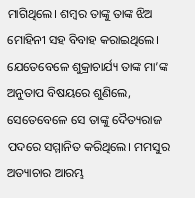ମାଗିଥିଲେ। ଶମ୍ବର ତାଙ୍କୁ ତାଙ୍କ ଝିଅ ମୋହିନୀ ସହ ବିବାହ କରାଇଥିଲେ। ଯେତେବେଳେ ଶୁକ୍ରାଚାର୍ଯ୍ୟ ତାଙ୍କ ମା’ଙ୍କ ଅନୁତାପ ବିଷୟରେ ଶୁଣିଲେ, ସେତେବେଳେ ସେ ତାଙ୍କୁ ଦୈତ୍ୟରାଜ ପଦରେ ସମ୍ମାନିତ କରିଥିଲେ। ମମସୁର ଅତ୍ୟାଚାର ଆରମ୍ଭ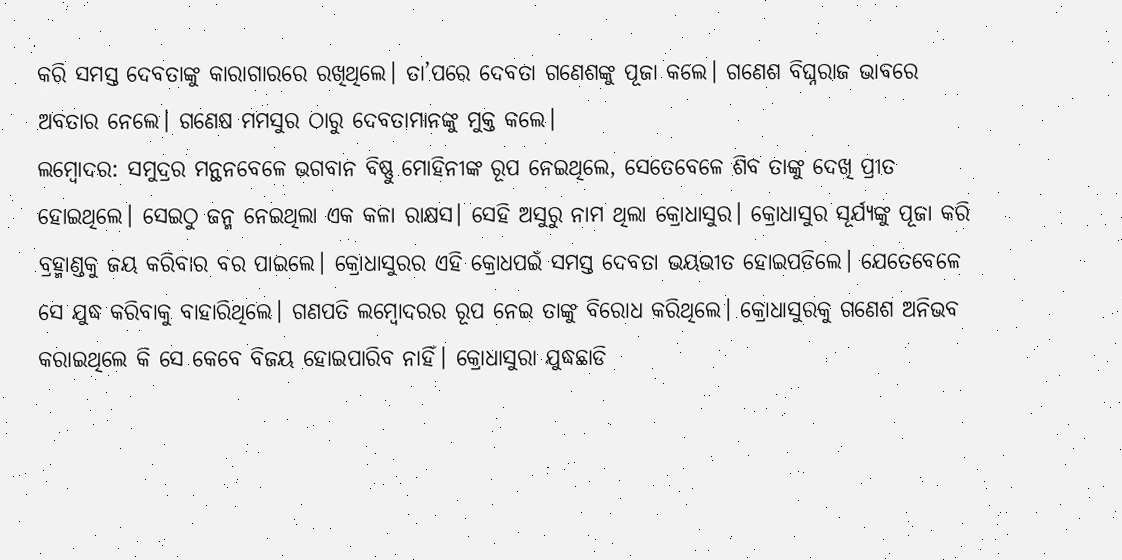କରି ସମସ୍ତ ଦେବତାଙ୍କୁ କାରାଗାରରେ ରଖିଥିଲେ। ତା’ପରେ ଦେବତା ଗଣେଶଙ୍କୁ ପୂଜା କଲେ। ଗଣେଶ ବିଘ୍ନରାଜ ଭାବରେ ଅବତାର ନେଲେ। ଗଣେଷ ମମସୁର ଠାରୁ ଦେବତାମାନଙ୍କୁ ମୁକ୍ତ କଲେ।
ଲମ୍ବୋଦର: ସମୁଦ୍ରର ମନ୍ଥନବେଳେ ଭଗବାନ ବିଷ୍ଣୁ ମୋହିନୀଙ୍କ ରୂପ ନେଇଥିଲେ, ସେତେବେଳେ ଶିବ ତାଙ୍କୁ ଦେଖି ପ୍ରୀତ ହୋଇଥିଲେ। ସେଇଠୁ ଜନ୍ମ ନେଇଥିଲା ଏକ କଳା ରାକ୍ଷସ। ସେହି ଅସୁରୁ ନାମ ଥିଲା କ୍ରୋଧାସୁର। କ୍ରୋଧାସୁର ସୂର୍ଯ୍ୟଙ୍କୁ ପୂଜା କରି ବ୍ରହ୍ମାଣ୍ଡକୁ ଜୟ କରିବାର ବର ପାଇଲେ। କ୍ରୋଧାସୁରର ଏହି କ୍ରୋଧପଇଁ ସମସ୍ତ ଦେବତା ଭୟଭୀତ ହୋଇପଡିଲେ। ଯେତେବେଳେ ସେ ଯୁଦ୍ଧ କରିବାକୁ ବାହାରିଥିଲେ। ଗଣପତି ଲମ୍ବୋଦରର ରୂପ ନେଇ ତାଙ୍କୁ ବିରୋଧ କରିଥିଲେ। କ୍ରୋଧାସୁରକୁ ଗଣେଶ ଅନିଭବ କରାଇଥିଲେ କି ସେ କେବେ ବିଜୟ ହୋଇପାରିବ ନାହିଁ। କ୍ରୋଧାସୁରା ଯୁଦ୍ଧଛାଡି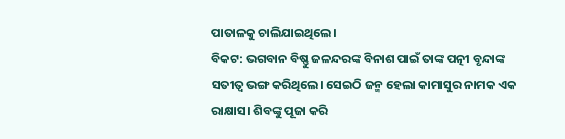ପାତାଳକୁ ଚାଲିଯାଇଥିଲେ।
ବିକଟ: ଭଗବାନ ବିଷ୍ଣୁ ଜଳନ୍ଦରଙ୍କ ବିନାଶ ପାଇଁ ତାଙ୍କ ପତ୍ନୀ ବୃନ୍ଦାଙ୍କ ସତୀତ୍ଵ ଭଙ୍ଗ କରିଥିଲେ। ସେଇଠି ଜନ୍ମ ହେଲା କାମାସୁର ନାମକ ଏକ ରାକ୍ଷାସ। ଶିବଙ୍କୁ ପୂଜା କରି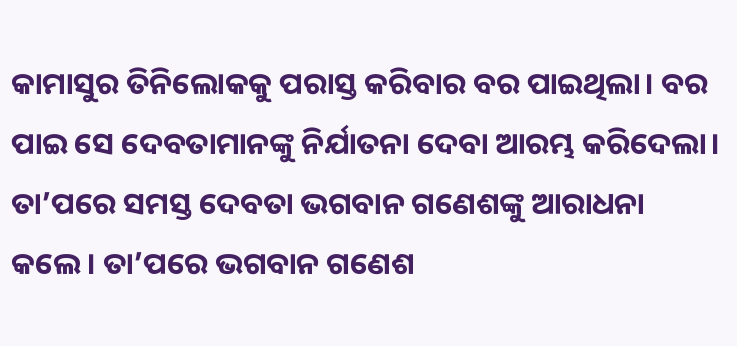କାମାସୁର ତିନିଲୋକକୁ ପରାସ୍ତ କରିବାର ବର ପାଇଥିଲା। ବର ପାଇ ସେ ଦେବତାମାନଙ୍କୁ ନିର୍ଯାତନା ଦେବା ଆରମ୍ଭ କରିଦେଲା। ତା’ପରେ ସମସ୍ତ ଦେବତା ଭଗବାନ ଗଣେଶଙ୍କୁ ଆରାଧନା କଲେ। ତା’ପରେ ଭଗବାନ ଗଣେଶ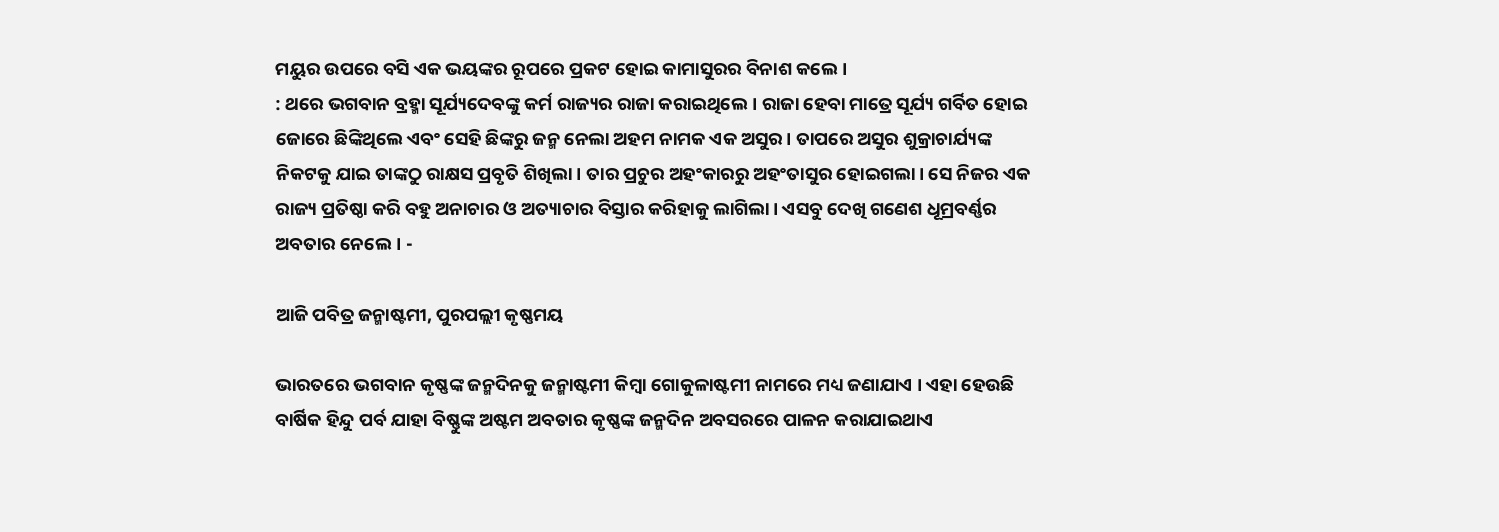ମୟୁର ଉପରେ ବସି ଏକ ଭୟଙ୍କର ରୂପରେ ପ୍ରକଟ ହୋଇ କାମାସୁରର ବିନାଶ କଲେ।
: ଥରେ ଭଗବାନ ବ୍ରହ୍ମା ସୂର୍ଯ୍ୟଦେବଙ୍କୁ କର୍ମ ରାଜ୍ୟର ରାଜା କରାଇଥିଲେ। ରାଜା ହେବା ମାତ୍ରେ ସୂର୍ଯ୍ୟ ଗର୍ବିତ ହୋଇ ଜୋରେ ଛିଙ୍କିଥିଲେ ଏବଂ ସେହି ଛିଙ୍କରୁ ଜନ୍ମ ନେଲା ଅହମ ନାମକ ଏକ ଅସୁର। ତାପରେ ଅସୁର ଶୁକ୍ରାଚାର୍ଯ୍ୟଙ୍କ ନିକଟକୁ ଯାଇ ତାଙ୍କଠୁ ରାକ୍ଷସ ପ୍ରବୃତି ଶିଖିଲା। ତାର ପ୍ରଚୁର ଅହଂକାରରୁ ଅହଂତାସୁର ହୋଇଗଲା। ସେ ନିଜର ଏକ ରାଜ୍ୟ ପ୍ରତିଷ୍ଠା କରି ବହୁ ଅନାଚାର ଓ ଅତ୍ୟାଚାର ବିସ୍ତାର କରିହାକୁ ଲାଗିଲା। ଏସବୁ ଦେଖି ଗଣେଶ ଧୂମ୍ରବର୍ଣ୍ଣର ଅବତାର ନେଲେ। -

ଆଜି ପବିତ୍ର ଜନ୍ମାଷ୍ଟମୀ, ପୁରପଲ୍ଲୀ କୃଷ୍ଣମୟ

ଭାରତରେ ଭଗବାନ କୃଷ୍ଣଙ୍କ ଜନ୍ମଦିନକୁ ଜନ୍ମାଷ୍ଟମୀ କିମ୍ବା ଗୋକୁଳାଷ୍ଟମୀ ନାମରେ ମଧ୍ୟ ଜଣାଯାଏ । ଏହା ହେଉଛି ବାର୍ଷିକ ହିନ୍ଦୁ ପର୍ବ ଯାହା ବିଷ୍ଣୁଙ୍କ ଅଷ୍ଟମ ଅବତାର କୃଷ୍ଣଙ୍କ ଜନ୍ମଦିନ ଅବସରରେ ପାଳନ କରାଯାଇଥାଏ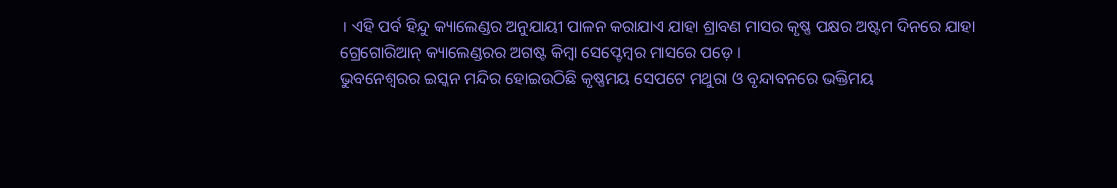। ଏହି ପର୍ବ ହିନ୍ଦୁ କ୍ୟାଲେଣ୍ଡର ଅନୁଯାୟୀ ପାଳନ କରାଯାଏ ଯାହା ଶ୍ରାବଣ ମାସର କୃଷ୍ଣ ପକ୍ଷର ଅଷ୍ଟମ ଦିନରେ ଯାହା ଗ୍ରେଗୋରିଆନ୍ କ୍ୟାଲେଣ୍ଡରର ଅଗଷ୍ଟ କିମ୍ବା ସେପ୍ଟେମ୍ବର ମାସରେ ପଡ଼େ ।
ଭୁବନେଶ୍ୱରର ଇସ୍କନ ମନ୍ଦିର ହୋଇଉଠିଛି କୃଷ୍ଣମୟ ସେପଟେ ମଥୁରା ଓ ବୃନ୍ଦାବନରେ ଭକ୍ତିମୟ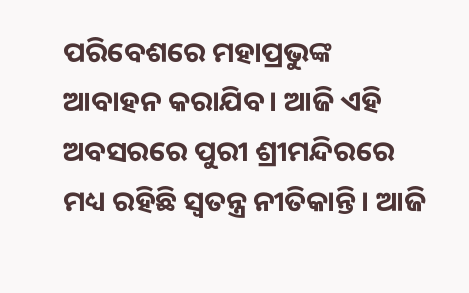ପରିବେଶରେ ମହାପ୍ରଭୁଙ୍କ ଆବାହନ କରାଯିବ। ଆଜି ଏହି ଅବସରରେ ପୁରୀ ଶ୍ରୀମନ୍ଦିରରେ ମଧ୍ୟ ରହିଛି ସ୍ୱତନ୍ତ୍ର ନୀତିକାନ୍ତି। ଆଜି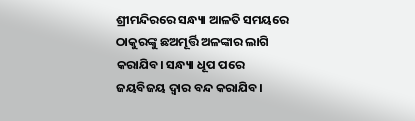ଶ୍ରୀମନ୍ଦିରରେ ସନ୍ଧ୍ୟା ଆଳତି ସମୟରେ ଠାକୁରଙ୍କୁ ଛଅମୂର୍ତ୍ତି ଅଳଙ୍କାର ଲାଗି କରାଯିବ। ସନ୍ଧ୍ୟା ଧୂପ ପରେ ଜୟବିଜୟ ଦ୍ୱାର ବନ୍ଦ କରାଯିବ।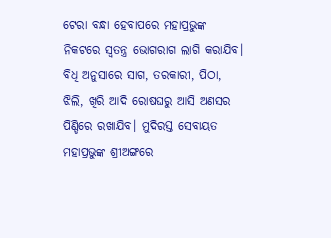ଟେରା ବନ୍ଧା ହେବାପରେ ମହାପ୍ରଭୁଙ୍କ ନିକଟରେ ସ୍ୱତନ୍ତ୍ର ଭୋଗରାଗ ଲାଗି କରାଯିବ।
ବିଧି ଅନୁସାରେ ସାଗ, ତରକାରୀ, ପିଠା, ଝିଲି, ଖିରି ଆଦି ରୋଷଘରୁ ଆସି ଅଣସର ପିଣ୍ଡିରେ ରଖାଯିବ। ମୁଦିରସ୍ତ ସେବାୟତ ମହାପ୍ରଭୁଙ୍କ ଶ୍ରୀଅଙ୍ଗରେ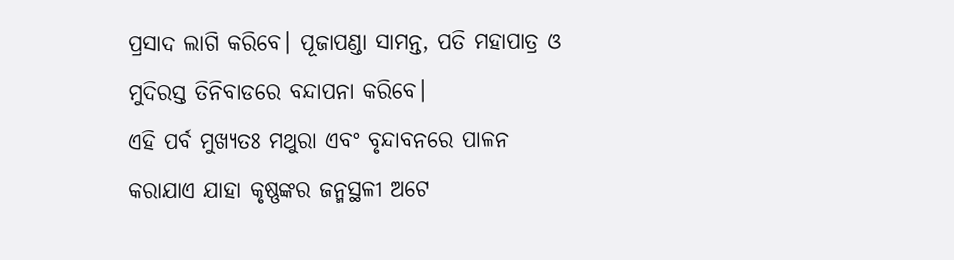ପ୍ରସାଦ ଲାଗି କରିବେ। ପୂଜାପଣ୍ଡା ସାମନ୍ତ, ପତି ମହାପାତ୍ର ଓ ମୁଦିରସ୍ତ ତିନିବାଡରେ ବନ୍ଦାପନା କରିବେ।
ଏହି ପର୍ବ ମୁଖ୍ୟତଃ ମଥୁରା ଏବଂ ବୃନ୍ଦାବନରେ ପାଳନ କରାଯାଏ ଯାହା କୃଷ୍ଣଙ୍କର ଜନ୍ମସ୍ଥଳୀ ଅଟେ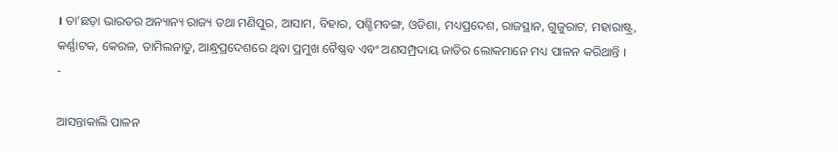। ତା’ଛଡ଼ା ଭାରତର ଅନ୍ୟାନ୍ୟ ରାଜ୍ୟ ତଥା ମଣିପୁର, ଆସାମ, ବିହାର, ପଶ୍ଚିମବଙ୍ଗ, ଓଡିଶା, ମଧ୍ୟପ୍ରଦେଶ, ରାଜସ୍ଥାନ, ଗୁଜୁରାଟ, ମହାରାଷ୍ଟ୍ର, କର୍ଣ୍ଣାଟକ, କେରଳ, ତାମିଲନାଡୁ, ଆନ୍ଧ୍ରପ୍ରଦେଶରେ ଥିବା ପ୍ରମୁଖ ବୈଷ୍ଣବ ଏବଂ ଅଣସମ୍ପ୍ରଦାୟ ଜାତିର ଲୋକମାନେ ମଧ୍ୟ ପାଳନ କରିଥାନ୍ତି ।
-

ଆସନ୍ତାକାଲି ପାଳନ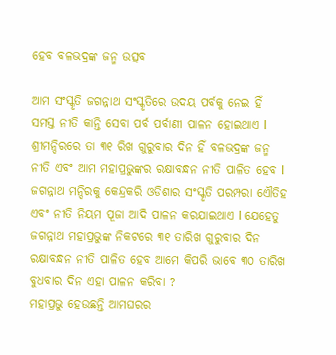ହେବ ବଳଭଦ୍ରଙ୍କ ଜନ୍ମ ଉତ୍ସବ

ଆମ ସଂସ୍କୃତି ଜଗନ୍ନାଥ ସଂସ୍କୃତିରେ ଉଦୟ ପର୍ବକୁ ନେଇ ହିଁ ସମସ୍ତ ନୀତି କାନ୍ତି ସେବା ପର୍ବ ପର୍ବାଣୀ ପାଳନ ହୋଇଥାଏ l ଶ୍ରୀମନ୍ଦିରରେ ତା ୩୧ ରିଖ ଗୁରୁବାର ଦିନ ହିଁ ବଳଭଦ୍ରଙ୍କ ଜନ୍ମ ନୀତି ଏବଂ ଆମ ମହାପ୍ରଭୁଙ୍କର ରକ୍ଷାବନ୍ଧନ ନୀତି ପାଳିତ ହେବ l ଜଗନ୍ନାଥ ମନ୍ଦିରକୁ କେନ୍ଦ୍ରକରି ଓଡିଶାର ସଂସ୍କୃତି ପରମ୍ପରା ଏୌତିହ ଏବଂ ନୀତି ନିୟମ ପୂଜା ଆଦି ପାଳନ କରଯାଇଥାଏ l ଯେହେତୁ ଜଗନ୍ନାଥ ମହାପ୍ରଭୁଙ୍କ ନିକଟରେ ୩୧ ତାରିଖ ଗୁରୁବାର ଦିନ ରକ୍ଷାବନ୍ଧନ ନୀତି ପାଳିତ ହେବ ଆମେ କିପରି ଭାବେ ୩୦ ତାରିଖ ବୁଧବାର ଦିନ ଏହା ପାଳନ କରିବା ?
ମହାପ୍ରଭୁ ହେଉଛନ୍ତି ଆମଘରର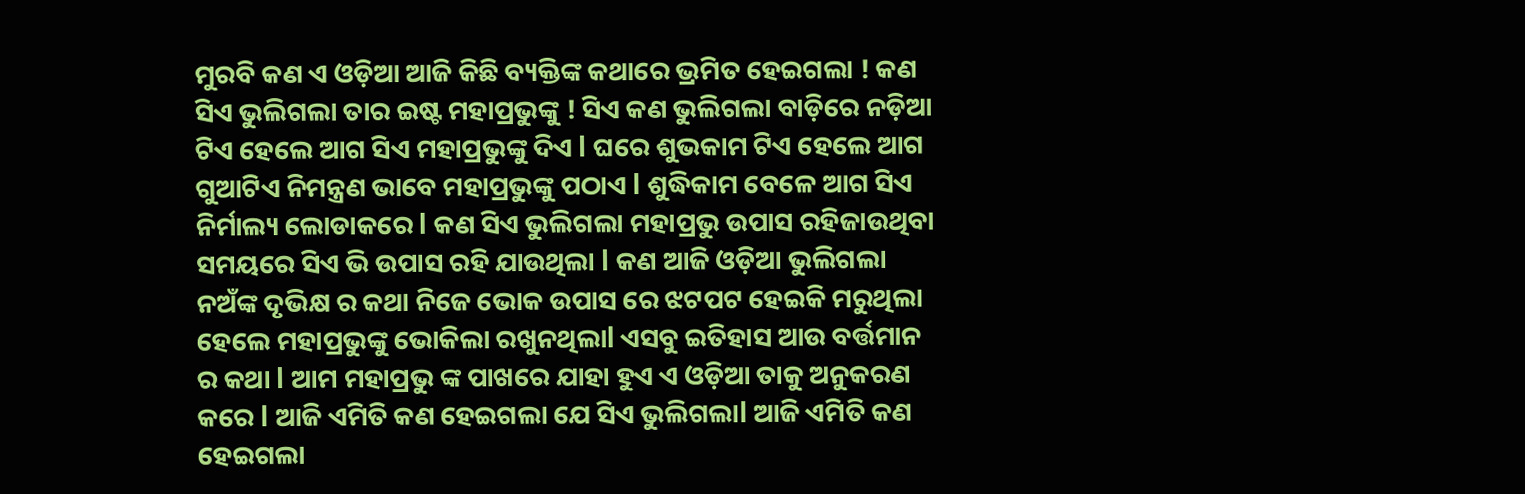ମୁରବି କଣ ଏ ଓଡ଼ିଆ ଆଜି କିଛି ବ୍ୟକ୍ତିଙ୍କ କଥାରେ ଭ୍ରମିତ ହେଇଗଲା ! କଣ ସିଏ ଭୁଲିଗଲା ତାର ଇଷ୍ଟ ମହାପ୍ରଭୁଙ୍କୁ ! ସିଏ କଣ ଭୁଲିଗଲା ବାଡ଼ିରେ ନଡ଼ିଆ ଟିଏ ହେଲେ ଆଗ ସିଏ ମହାପ୍ରଭୁଙ୍କୁ ଦିଏ l ଘରେ ଶୁଭକାମ ଟିଏ ହେଲେ ଆଗ ଗୁଆଟିଏ ନିମନ୍ତ୍ରଣ ଭାବେ ମହାପ୍ରଭୁଙ୍କୁ ପଠାଏ l ଶୁଦ୍ଧିକାମ ବେଳେ ଆଗ ସିଏ ନିର୍ମାଲ୍ୟ ଲୋଡାକରେ l କଣ ସିଏ ଭୁଲିଗଲା ମହାପ୍ରଭୁ ଉପାସ ରହିଜାଉଥିବା ସମୟରେ ସିଏ ଭି ଉପାସ ରହି ଯାଉଥିଲା l କଣ ଆଜି ଓଡ଼ିଆ ଭୁଲିଗଲା ନଅଁଙ୍କ ଦୃଭିକ୍ଷ ର କଥା ନିଜେ ଭୋକ ଉପାସ ରେ ଝଟପଟ ହେଇକି ମରୁଥିଲା ହେଲେ ମହାପ୍ରଭୁଙ୍କୁ ଭୋକିଲା ରଖୁନଥିଲାl ଏସବୁ ଇତିହାସ ଆଉ ବର୍ତ୍ତମାନ ର କଥା l ଆମ ମହାପ୍ରଭୁ ଙ୍କ ପାଖରେ ଯାହା ହୁଏ ଏ ଓଡ଼ିଆ ତାକୁ ଅନୁକରଣ କରେ l ଆଜି ଏମିତି କଣ ହେଇଗଲା ଯେ ସିଏ ଭୁଲିଗଲାl ଆଜି ଏମିତି କଣ ହେଇଗଲା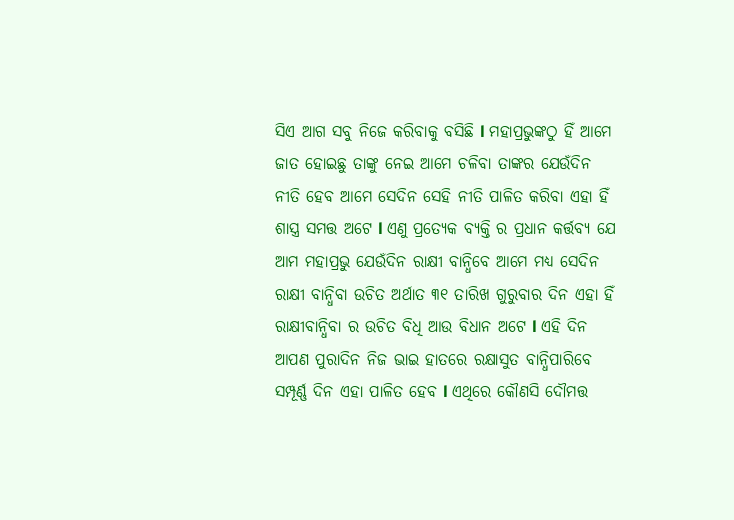ସିଏ ଆଗ ସବୁ ନିଜେ କରିବାକୁ ବସିଛି l ମହାପ୍ରଭୁଙ୍କଠୁ ହିଁ ଆମେ ଜାତ ହୋଇଛୁ ତାଙ୍କୁ ନେଇ ଆମେ ଚଳିବା ତାଙ୍କର ଯେଉଁଦିନ ନୀତି ହେବ ଆମେ ସେଦିନ ସେହି ନୀତି ପାଳିତ କରିବା ଏହା ହିଁ ଶାସ୍ତ୍ର ସମତ୍ତ ଅଟେ l ଏଣୁ ପ୍ରତ୍ୟେକ ବ୍ୟକ୍ତି ର ପ୍ରଧାନ କର୍ତ୍ତବ୍ୟ ଯେ ଆମ ମହାପ୍ରଭୁ ଯେଉଁଦିନ ରାକ୍ଷୀ ବାନ୍ଧିବେ ଆମେ ମଧ୍ୟ ସେଦିନ ରାକ୍ଷୀ ବାନ୍ଧିବା ଉଚିତ ଅର୍ଥାତ ୩୧ ତାରିଖ ଗୁରୁବାର ଦିନ ଏହା ହିଁ ରାକ୍ଷୀବାନ୍ଧିବା ର ଉଚିତ ବିଧି ଆଉ ବିଧାନ ଅଟେ l ଏହି ଦିନ ଆପଣ ପୁରାଦିନ ନିଜ ଭାଇ ହାତରେ ରକ୍ଷାସୁତ ବାନ୍ଧିପାରିବେ ସମ୍ପୂର୍ଣ୍ଣ ଦିନ ଏହା ପାଳିତ ହେବ l ଏଥିରେ କୌଣସି ଦୌମତ୍ତ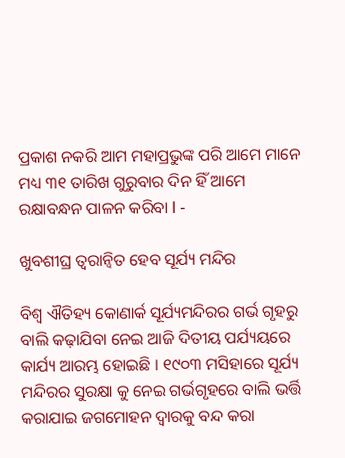ପ୍ରକାଶ ନକରି ଆମ ମହାପ୍ରଭୁଙ୍କ ପରି ଆମେ ମାନେ ମଧ୍ୟ ୩୧ ତାରିଖ ଗୁରୁବାର ଦିନ ହିଁ ଆମେ ରକ୍ଷାବନ୍ଧନ ପାଳନ କରିବା l -

ଖୁବଶୀଘ୍ର ତ୍ୱରାନ୍ୱିତ ହେବ ସୂର୍ଯ୍ୟ ମନ୍ଦିର

ବିଶ୍ୱ ଐତିହ୍ୟ କୋଣାର୍କ ସୂର୍ଯ୍ୟମନ୍ଦିରର ଗର୍ଭ ଗୃହରୁ ବାଲି କଢ଼ାଯିବା ନେଇ ଆଜି ଦିତୀୟ ପର୍ଯ୍ୟୟରେ କାର୍ଯ୍ୟ ଆରମ୍ଭ ହୋଇଛି । ୧୯୦୩ ମସିହାରେ ସୂର୍ଯ୍ୟ ମନ୍ଦିରର ସୁରକ୍ଷା କୁ ନେଇ ଗର୍ଭଗୃହରେ ବାଲି ଭର୍ତ୍ତି କରାଯାଇ ଜଗମୋହନ ଦ୍ଵାରକୁ ବନ୍ଦ କରା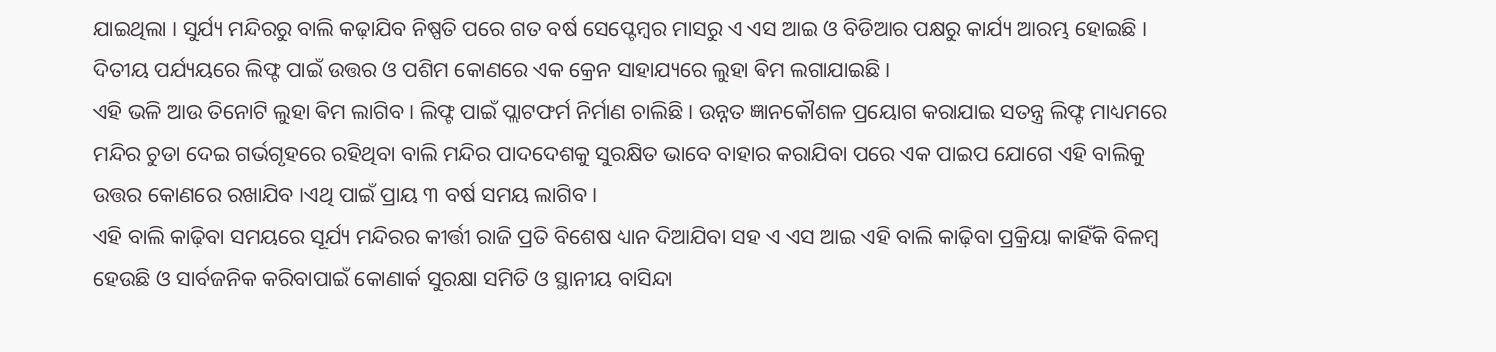ଯାଇଥିଲା । ସୁର୍ଯ୍ୟ ମନ୍ଦିରରୁ ବାଲି କଢ଼ାଯିବ ନିଷ୍ପତି ପରେ ଗତ ବର୍ଷ ସେପ୍ଟେମ୍ବର ମାସରୁ ଏ ଏସ ଆଇ ଓ ବିଡିଆର ପକ୍ଷରୁ କାର୍ଯ୍ୟ ଆରମ୍ଭ ହୋଇଛି । ଦିତୀୟ ପର୍ଯ୍ୟୟରେ ଲିଫ୍ଟ ପାଇଁ ଉତ୍ତର ଓ ପଶିମ କୋଣରେ ଏକ କ୍ରେନ ସାହାଯ୍ୟରେ ଲୁହା ଵିମ ଲଗାଯାଇଛି ।
ଏହି ଭଳି ଆଉ ତିନୋଟି ଲୁହା ଵିମ ଲାଗିବ । ଲିଫ୍ଟ ପାଇଁ ପ୍ଲାଟଫର୍ମ ନିର୍ମାଣ ଚାଲିଛି । ଉନ୍ନତ ଜ୍ଞାନକୌଶଳ ପ୍ରୟୋଗ କରାଯାଇ ସତନ୍ତ୍ର ଲିଫ୍ଟ ମାଧ୍ୟମରେ ମନ୍ଦିର ଚୁଡା ଦେଇ ଗର୍ଭଗୃହରେ ରହିଥିବା ବାଲି ମନ୍ଦିର ପାଦଦେଶକୁ ସୁରକ୍ଷିତ ଭାବେ ବାହାର କରାଯିବା ପରେ ଏକ ପାଇପ ଯୋଗେ ଏହି ବାଲିକୁ ଉତ୍ତର କୋଣରେ ରଖାଯିବ ।ଏଥି ପାଇଁ ପ୍ରାୟ ୩ ବର୍ଷ ସମୟ ଲାଗିବ ।
ଏହି ବାଲି କାଢ଼ିବା ସମୟରେ ସୂର୍ଯ୍ୟ ମନ୍ଦିରର କୀର୍ତ୍ତୀ ରାଜି ପ୍ରତି ବିଶେଷ ଧ୍ୟାନ ଦିଆଯିବା ସହ ଏ ଏସ ଆଇ ଏହି ବାଲି କାଢ଼ିବା ପ୍ରକ୍ରିୟା କାହିଁକି ବିଳମ୍ବ ହେଉଛି ଓ ସାର୍ବଜନିକ କରିବାପାଇଁ କୋଣାର୍କ ସୁରକ୍ଷା ସମିତି ଓ ସ୍ଥାନୀୟ ବାସିନ୍ଦା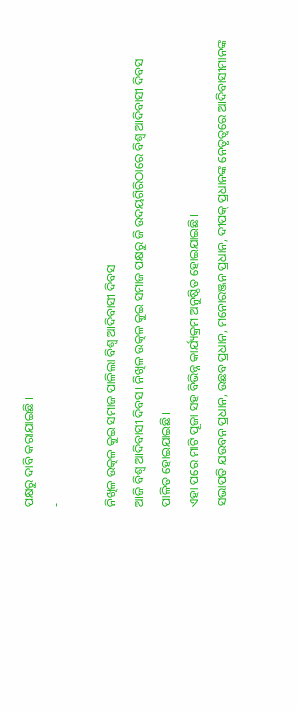ପକ୍ଷରୁ ଦାବି କରାଯାଇଛି ।
-

ନିଖିଳ ଉତ୍କଳ କୁଇ ସମାଜ ପାଳିଲା ବିଶ୍ୱ ଆଦିବାସୀ ଦିବସ
ଆଜି ବିଶ୍ୱ ଆଦିବାସୀ ଦିବସ। ନିଖିଳ ଉତ୍କଳ କୁଇ ସମାଜ ପକ୍ଷରୁ ଜି ଉଦୟଗିରିଠାରେ ବିଶ୍ବ ଆଦିବାସୀ ଦିବସ ପାଳିତ ହୋଇଯାଇଛି।
ଏହା ପରେ ମାଟି ପୂଜା ସହ ବିଭିନ୍ନ କାର୍ଯ୍ୟକ୍ରମ ଅନୁଷ୍ଠିତ ହୋଇଯାଇଛି।
ସଭାପତି ଯଉବନ ପ୍ରଧାନ, ଉଛବ ପ୍ରଧାନ, ମନୋରଞ୍ଜନ ପ୍ରଧାନ, ଦୀପକ୍ ପ୍ରଧାନଙ୍କ ନେତୃତ୍ୱରେ ଆଦିବାସୀମାନଙ୍କ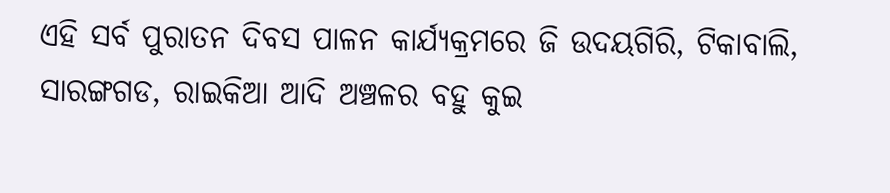ଏହି ସର୍ବ ପୁରାତନ ଦିବସ ପାଳନ କାର୍ଯ୍ୟକ୍ରମରେ ଜି ଉଦୟଗିରି, ଟିକାବାଲି, ସାରଙ୍ଗଗଡ, ରାଇକିଆ ଆଦି ଅଞ୍ଚଳର ବହୁ କୁଇ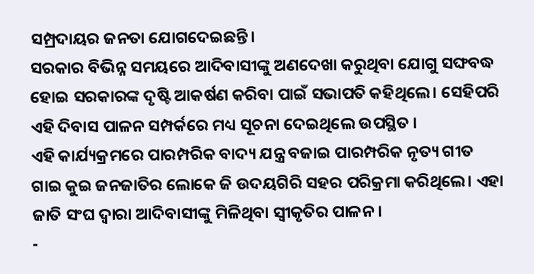ସମ୍ପ୍ରଦାୟର ଜନତା ଯୋଗଦେଇଛନ୍ତି।
ସରକାର ବିଭିନ୍ନ ସମୟରେ ଆଦିବାସୀଙ୍କୁ ଅଣଦେଖା କରୁଥିବା ଯୋଗୁ ସଙ୍ଘବଦ୍ଧ ହୋଇ ସରକାରଙ୍କ ଦୃଷ୍ଟି ଆକର୍ଷଣ କରିବା ପାଇଁ ସଭାପତି କହିଥିଲେ। ସେହିପରି ଏହି ଦିବାସ ପାଳନ ସମ୍ପର୍କରେ ମଧ୍ୟ ସୂଚନା ଦେଇଥିଲେ ଉପସ୍ଥିତ ।
ଏହି କାର୍ଯ୍ୟକ୍ରମରେ ପାରମ୍ପରିକ ବାଦ୍ୟ ଯନ୍ତ୍ର ବଜାଇ ପାରମ୍ପରିକ ନୃତ୍ୟ ଗୀତ ଗାଇ କୁଇ ଜନଜାତିର ଲୋକେ ଜି ଉଦୟଗିରି ସହର ପରିକ୍ରମା କରିଥିଲେ। ଏହା ଜାତି ସଂଘ ଦ୍ୱାରା ଆଦିବାସୀଙ୍କୁ ମିଳିଥିବା ସ୍ବୀକୃତିର ପାଳନ।
-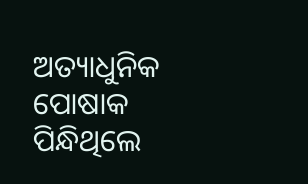ଅତ୍ୟାଧୁନିକ ପୋଷାକ ପିନ୍ଧିଥିଲେ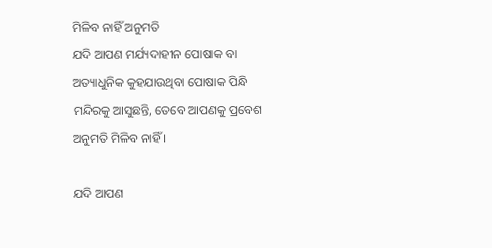ମିଳିବ ନାହିଁ ଅନୁମତି
ଯଦି ଆପଣ ମର୍ଯ୍ୟଦାହୀନ ପୋଷାକ ବା ଅତ୍ୟାଧୁନିକ କୁହଯାଉଥିବା ପୋଷାକ ପିନ୍ଧି ମନ୍ଦିରକୁ ଆସୁଛନ୍ତି, ତେବେ ଆପଣକୁ ପ୍ରବେଶ ଅନୁମତି ମିଳିବ ନାହିଁ ।

ଯଦି ଆପଣ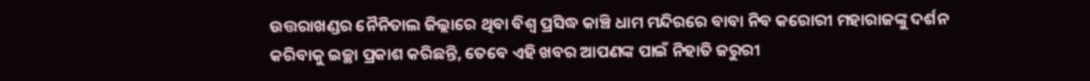ଉତ୍ତରାଖଣ୍ଡର ନୈନିତାଲ ଜିଲ୍ଲାରେ ଥିବା ବିଶ୍ୱ ପ୍ରସିଦ୍ଧ କାଞ୍ଚି ଧାମ ମନ୍ଦିରରେ ବାବା ନିବ କରୋରୀ ମହାରାଜଙ୍କୁ ଦର୍ଶନ କରିବାକୁ ଇଚ୍ଛା ପ୍ରକାଶ କରିଛନ୍ତି, ତେବେ ଏହି ଖବର ଆପଣଙ୍କ ପାଇଁ ନିହାତି ଜରୁରୀ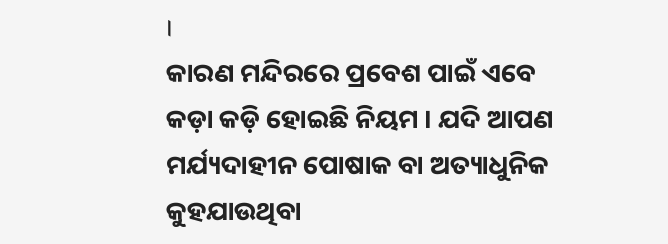।
କାରଣ ମନ୍ଦିରରେ ପ୍ରବେଶ ପାଇଁ ଏବେ କଡ଼ା କଡ଼ି ହୋଇଛି ନିୟମ । ଯଦି ଆପଣ ମର୍ଯ୍ୟଦାହୀନ ପୋଷାକ ବା ଅତ୍ୟାଧୁନିକ କୁହଯାଉଥିବା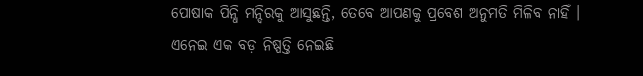ପୋଷାକ ପିନ୍ଧି ମନ୍ଦିରକୁ ଆସୁଛନ୍ତି, ତେବେ ଆପଣକୁ ପ୍ରବେଶ ଅନୁମତି ମିଳିବ ନାହିଁ ।
ଏନେଇ ଏକ ବଡ଼ ନିଷ୍ପତ୍ତି ନେଇଛି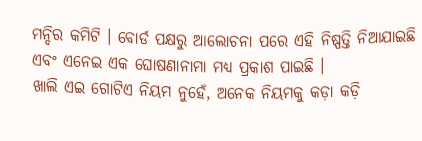ମନ୍ଦିର କମିଟି । ବୋର୍ଡ ପକ୍ଷରୁ ଆଲୋଚନା ପରେ ଏହି ନିଷ୍ପତ୍ତି ନିଆଯାଇଛି ଏବଂ ଏନେଇ ଏକ ଘୋଷଣାନାମା ମଧ୍ୟ ପ୍ରକାଶ ପାଇଛି ।
ଖାଲି ଏଇ ଗୋଟିଏ ନିୟମ ନୁହେଁ, ଅନେକ ନିୟମକୁ କଡ଼ା କଡ଼ି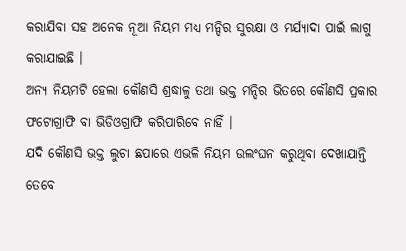କରାଯିବା ସହ ଅନେକ ନୂଆ ନିୟମ ମଧ୍ୟ ମନ୍ଦିର ସୁରକ୍ଷା ଓ ମର୍ଯ୍ୟାଦା ପାଇଁ ଲାଗୁ କରାଯାଇଛି ।
ଅନ୍ୟ ନିୟମଟି ହେଲା କୌଣସି ଶ୍ରଦ୍ଧାଳୁ ତଥା ଭକ୍ତ ମନ୍ଦିର ଭିତରେ କୌଣସି ପ୍ରକାର ଫଟୋଗ୍ରାଫି ବା ଭିଡିଓଗ୍ରାଫି କରିପାରିବେ ନାହିଁ ।
ଯଦି କୌଣସି ଭକ୍ତ ଲୁଚା ଛପାରେ ଏଭଳି ନିୟମ ଉଲଂଘନ କରୁଥିବା ଦେଖାଯାନ୍ତି ତେବେ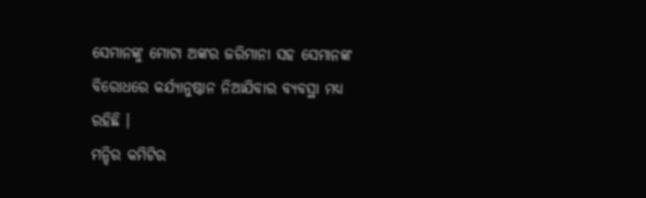ସେମାନଙ୍କୁ ମୋଟା ଅଙ୍କର ଜରିମାନା ସହ ସେମାନଙ୍କ ବିରୋଧରେ କର୍ଯ୍ୟାନୁଷ୍ଠାନ ନିଆଯିବାର ବ୍ୟବସ୍ଥା ମଧ୍ୟ ରହିଛି ।
ମନ୍ଦିର କମିଟିର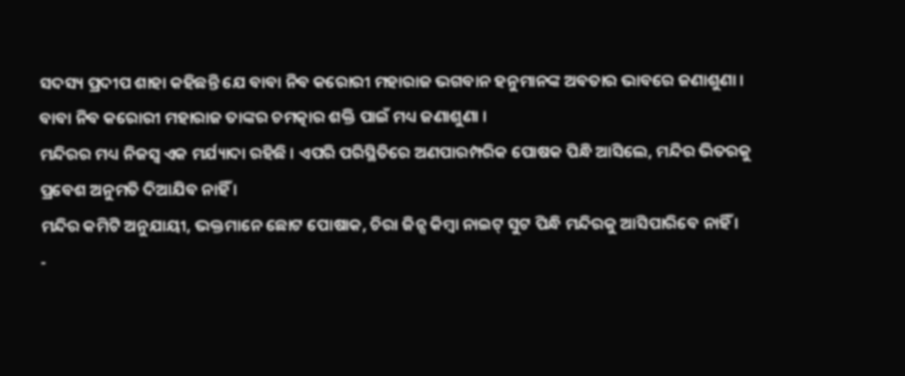ସଦସ୍ୟ ପ୍ରଦୀପ ଶାହା କହିଛନ୍ତି ଯେ ବାବା ନିବ କରୋରୀ ମହାରାଜ ଭଗବାନ ହନୁମାନଙ୍କ ଅବତାର ଭାବରେ ଜଣାଶୁଣା । ବାବା ନିବ କରୋରୀ ମହାରାଜ ତାଙ୍କର ଚମତ୍କାର ଶକ୍ତି ପାଇଁ ମଧ୍ୟ ଜଣାଶୁଣା ।
ମନ୍ଦିରର ମଧ୍ୟ ନିଜସ୍ୱ ଏକ ମର୍ଯ୍ୟାଦା ରହିଛି । ଏପରି ପରିସ୍ଥିତିରେ ଅଣପାରମ୍ପରିକ ପୋଷକ ପିନ୍ଧି ଆସିଲେ, ମନ୍ଦିର ଭିତରକୁ ପ୍ରବେଶ ଅନୁମତି ଦିଆଯିବ ନାହିଁ ।
ମନ୍ଦିର କମିଟି ଅନୁଯାୟୀ, ଭକ୍ତମାନେ ଛୋଟ ପୋଷାକ, ଚିରା ଜିନ୍ସ କିମ୍ବା ନାଇଟ୍ ସୁଟ ପିନ୍ଧି ମନ୍ଦିରକୁ ଆସିପାରିବେ ନାହିଁ ।
-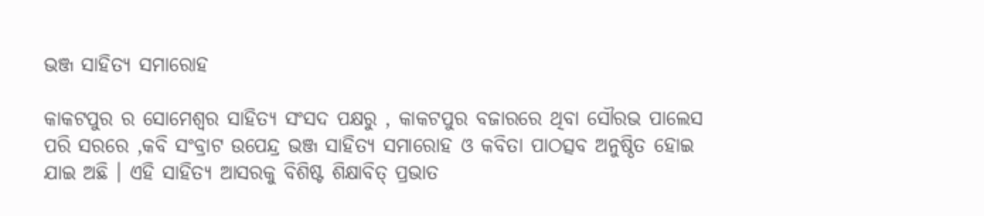ଭଞ୍ଜ ସାହିତ୍ୟ ସମାରୋହ

କାକଟପୁର ର ସୋମେଶ୍ୱର ସାହିତ୍ୟ ସଂସଦ ପକ୍ଷରୁ , କାକଟପୁର ବଜାରରେ ଥିବା ସୌରଭ ପାଲେସ ପରି ସରରେ ,କବି ସଂବ୍ରାଟ ଉପେନ୍ଦ୍ର ଭଞ୍ଜ ସାହିତ୍ୟ ସମାରୋହ ଓ କବିତା ପାଠତ୍ସବ ଅନୁଷ୍ଠିତ ହୋଇ ଯାଇ ଅଛି । ଏହି ସାହିତ୍ୟ ଆସରକୁ ବିଶିଷ୍ଟ ଶିକ୍ଷାବିତ୍ ପ୍ରଭାତ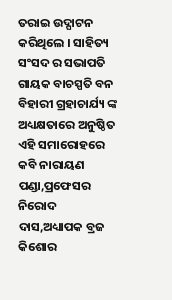ତରାଇ ଉଦ୍ଘାଟନ କରିଥିଲେ । ସାହିତ୍ୟ ସଂସଦ ର ସଭାପତି ଗାୟକ ବାଚସ୍ପତି ବନ ବିହାରୀ ଗ୍ରହାଚାର୍ଯ୍ୟ ଙ୍କ ଅଧ୍ୟକ୍ଷତାରେ ଅନୁଷ୍ଠିତ ଏହି ସମାରୋହରେ କବି ନାରାୟଣ ପଣ୍ଡା,ପ୍ରଫେସର ନିରୋଦ ଦାସ,ଅଧ୍ୟାପକ ବ୍ରଜ କିଶୋର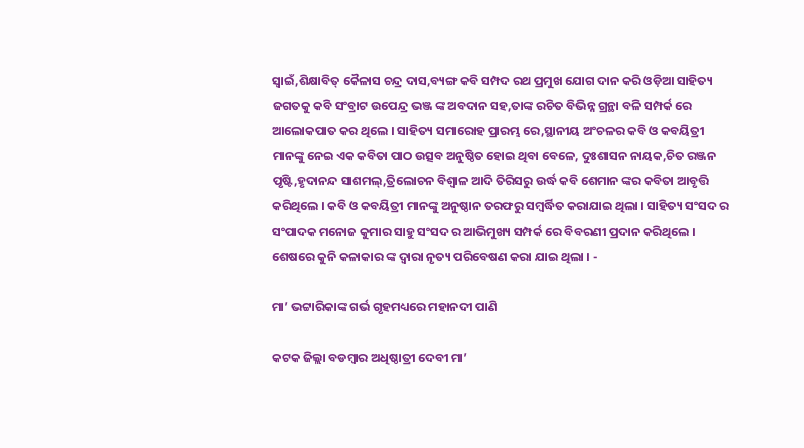ସ୍ବାଇଁ,ଶିକ୍ଷାବିତ୍ କୈଳାସ ଚନ୍ଦ୍ର ଦାସ,ବ୍ୟଙ୍ଗ କବି ସମ୍ପଦ ରଥ ପ୍ରମୁଖ ଯୋଗ ଦାନ କରି ଓଡ଼ିଆ ସାହିତ୍ୟ ଜଗତକୁ କବି ସଂବ୍ରାଟ ଉପେନ୍ଦ୍ର ଭଞ୍ଜ ଙ୍କ ଅବଦାନ ସହ,ତାଙ୍କ ରଚିତ ବିଭିନ୍ନ ଗ୍ରନ୍ଥା ବଳି ସମ୍ପର୍କ ରେ ଆଲୋକପାତ କର ଥିଲେ । ସାହିତ୍ୟ ସମାରୋହ ପ୍ରାରମ୍ଭ ରେ,ସ୍ଥାନୀୟ ଅଂଚଳର କବି ଓ କବୟିତ୍ରୀ ମାନଙ୍କୁ ନେଇ ଏକ କବିତା ପାଠ ଉତ୍ସବ ଅନୁଷ୍ଠିତ ହୋଇ ଥିବା ବେଳେ, ଦୁଃଶାସନ ନାୟକ,ଚିତ ରଞ୍ଜନ ପୃଷ୍ଟି,ହୃଦାନନ୍ଦ ସାଶମଲ୍,ତ୍ରିଲୋଚନ ବିଶ୍ଵାଳ ଆଦି ତିରିସରୁ ଉର୍ଦ୍ଧ କବି ଶେମାନ ଙ୍କର କବିତା ଆବୃତ୍ତି କରିଥିଲେ । କବି ଓ କବୟିତ୍ରୀ ମାନଙ୍କୁ ଅନୁଷ୍ଠାନ ତରଫରୁ ସମ୍ବର୍ଦ୍ଧିତ କରାଯାଇ ଥିଲା । ସାହିତ୍ୟ ସଂସଦ ର ସଂପାଦକ ମନୋଜ କୁମାର ସାହୁ ସଂସଦ ର ଆଭିମୁଖ୍ୟ ସମ୍ପର୍କ ରେ ବିବରଣୀ ପ୍ରଦାନ କରିଥିଲେ । ଶେଷରେ କୁନି କଳାକାର ଙ୍କ ଦ୍ଵାରା ନୃତ୍ୟ ପରିବେଷଣ କରା ଯାଇ ଥିଲା । -

ମା’ ଭଟ୍ଟାରିକାଙ୍କ ଗର୍ଭ ଗୃହମଧ୍ୟରେ ମହାନଦୀ ପାଣି

କଟକ ଜିଲ୍ଲା ବଡମ୍ବାର ଅଧିଷ୍ଠାତ୍ରୀ ଦେବୀ ମା’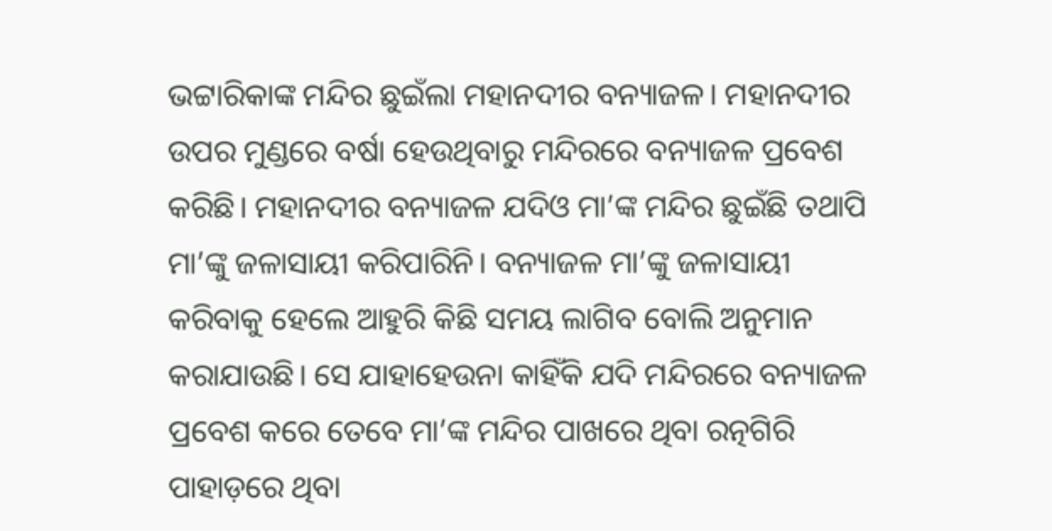ଭଟ୍ଟାରିକାଙ୍କ ମନ୍ଦିର ଛୁଇଁଲା ମହାନଦୀର ବନ୍ୟାଜଳ। ମହାନଦୀର ଉପର ମୁଣ୍ଡରେ ବର୍ଷା ହେଉଥିବାରୁ ମନ୍ଦିରରେ ବନ୍ୟାଜଳ ପ୍ରବେଶ କରିଛି। ମହାନଦୀର ବନ୍ୟାଜଳ ଯଦିଓ ମା’ଙ୍କ ମନ୍ଦିର ଛୁଇଁଛି ତଥାପି ମା’ଙ୍କୁ ଜଳାସାୟୀ କରିପାରିନି। ବନ୍ୟାଜଳ ମା’ଙ୍କୁ ଜଳାସାୟୀ କରିବାକୁ ହେଲେ ଆହୁରି କିଛି ସମୟ ଲାଗିବ ବୋଲି ଅନୁମାନ କରାଯାଉଛି। ସେ ଯାହାହେଉନା କାହିଁକି ଯଦି ମନ୍ଦିରରେ ବନ୍ୟାଜଳ ପ୍ରବେଶ କରେ ତେବେ ମା’ଙ୍କ ମନ୍ଦିର ପାଖରେ ଥିବା ରତ୍ନଗିରି ପାହାଡ଼ରେ ଥିବା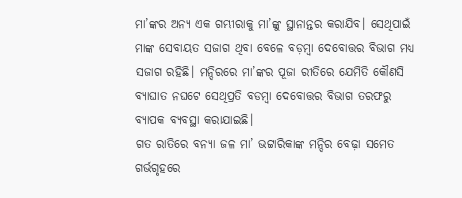ମା’ଙ୍କର ଅନ୍ୟ ଏକ ଗମ୍ଭୀରାକୁ ମା’ଙ୍କୁ ସ୍ଥାନାନ୍ତର କରାଯିବ। ସେଥିପାଇଁ ମାଙ୍କ ସେବାୟତ ସଜାଗ ଥିବା ବେଳେ ବଡ଼ମ୍ବା ଦେବୋତ୍ତର ବିଭାଗ ମଧ୍ୟ ସଜାଗ ରହିଛି। ମନ୍ଦିରରେ ମା’ଙ୍କର ପୂଜା ରୀତିରେ ଯେମିତି କୌଣସି ବ୍ୟାଘାତ ନଘଟେ ସେଥିପ୍ରତି ବଡମ୍ବା ଦେବୋତ୍ତର ବିଭାଗ ତରଫରୁ ବ୍ୟାପକ ବ୍ୟବସ୍ଥା କରାଯାଇଛି।
ଗତ ରାତିରେ ବନ୍ୟା ଜଳ ମା’ ଭଟ୍ଟାରିକାଙ୍କ ମନ୍ଦିର ବେଢ଼ା ସମେତ ଗର୍ଭଗୃହରେ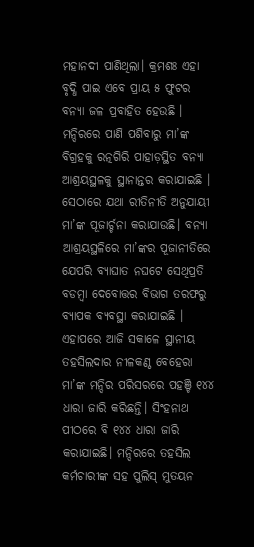ମହାନଦୀ ପାଣିଥିଲା। କ୍ରମଶଃ ଏହା ବୃଦ୍ଧି ପାଇ ଏବେ ପ୍ରାୟ ୫ ଫୁଟର ବନ୍ୟା ଜଳ ପ୍ରବାହିତ ହେଉଛି । ମନ୍ଦିରରେ ପାଣି ପଶିବାରୁ ମା’ଙ୍କ ବିଗ୍ରହକୁ ରତ୍ନଗିରି ପାହାଡ଼ସ୍ଥିତ ବନ୍ୟା ଆଶ୍ରୟସ୍ଥଳକୁ ସ୍ଥାନାନ୍ତର କରାଯାଇଛି । ସେଠାରେ ଯଥା ରୀତିନୀତି ଅନୁଯାୟୀ ମା’ଙ୍କ ପୂଜାର୍ଚ୍ଚନା କରାଯାଉଛି। ବନ୍ୟା ଆଶ୍ରୟସ୍ଥଳିରେ ମା’ଙ୍କର ପୂଜାନୀତିରେ ଯେପରି ବ୍ୟାଘାତ ନଘଟେ ସେଥିପ୍ରତି ବଡମ୍ବା ଦେବୋତ୍ତର ବିଭାଗ ତରଫରୁ ବ୍ୟାପକ ବ୍ୟବସ୍ଥା କରାଯାଇଛି ।
ଏହାପରେ ଆଜି ସକାଳେ ସ୍ଥାନୀୟ ତହସିଲଦାର ନୀଳକଣ୍ଠ ବେହେରା ମା’ଙ୍କ ମନ୍ଦିର ପରିସରରେ ପହଞ୍ଚି ୧୪୪ ଧାରା ଜାରି କରିଛନ୍ତି। ସିଂହନାଥ ପୀଠରେ ବି ୧୪୪ ଧାରା ଜାରି କରାଯାଇଛି। ମନ୍ଦିରରେ ତହସିଲ କର୍ମଚାରୀଙ୍କ ସହ ପୁଲିସ୍ ମୁତୟନ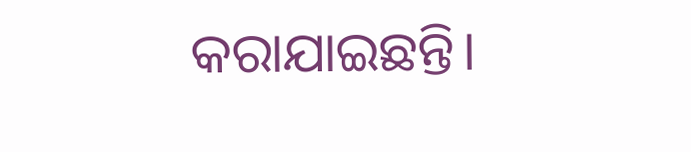କରାଯାଇଛନ୍ତି।